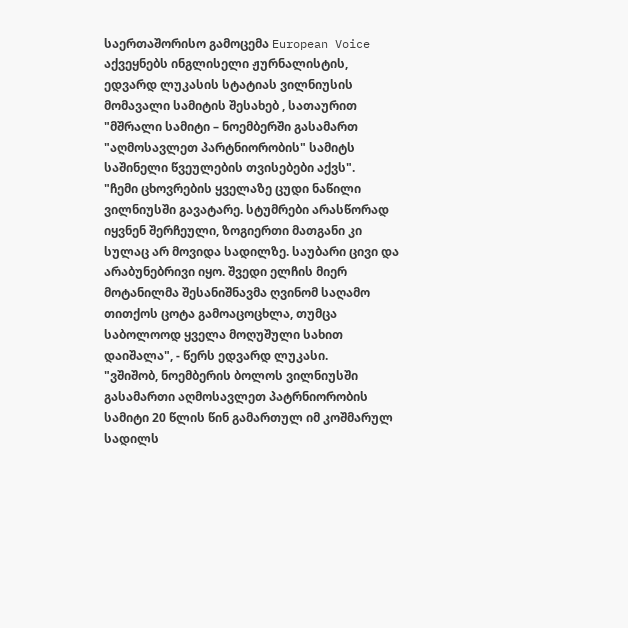საერთაშორისო გამოცემა European Voice აქვეყნებს ინგლისელი ჟურნალისტის, ედვარდ ლუკასის სტატიას ვილნიუსის მომავალი სამიტის შესახებ , სათაურით "მშრალი სამიტი – ნოემბერში გასამართ "აღმოსავლეთ პარტნიორობის" სამიტს საშინელი წვეულების თვისებები აქვს".
"ჩემი ცხოვრების ყველაზე ცუდი ნაწილი ვილნიუსში გავატარე. სტუმრები არასწორად იყვნენ შერჩეული, ზოგიერთი მათგანი კი სულაც არ მოვიდა სადილზე. საუბარი ცივი და არაბუნებრივი იყო. შვედი ელჩის მიერ მოტანილმა შესანიშნავმა ღვინომ საღამო თითქოს ცოტა გამოაცოცხლა, თუმცა საბოლოოდ ყველა მოღუშული სახით დაიშალა", - წერს ედვარდ ლუკასი.
"ვშიშობ, ნოემბერის ბოლოს ვილნიუსში გასამართი აღმოსავლეთ პატრნიორობის სამიტი 20 წლის წინ გამართულ იმ კოშმარულ სადილს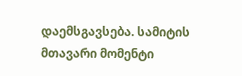დაემსგავსება. სამიტის მთავარი მომენტი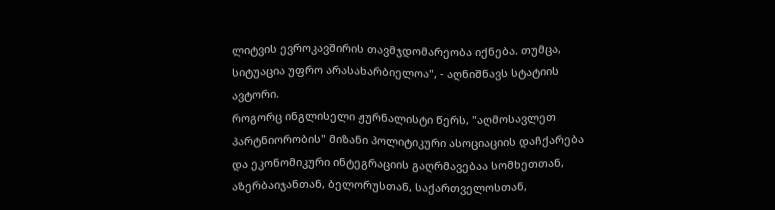ლიტვის ევროკავშირის თავმჯდომარეობა იქნება. თუმცა, სიტუაცია უფრო არასახარბიელოა", - აღნიშნავს სტატიის ავტორი.
როგორც ინგლისელი ჟურნალისტი წერს, "აღმოსავლეთ პარტნიორობის" მიზანი პოლიტიკური ასოციაციის დაჩქარება და ეკონომიკური ინტეგრაციის გაღრმავებაა სომხეთთან, აზერბაიჯანთან, ბელორუსთან, საქართველოსთან,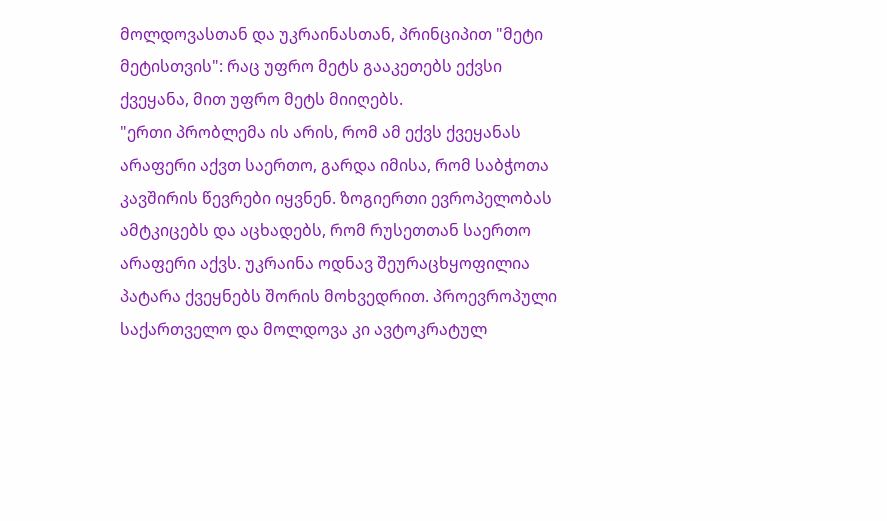მოლდოვასთან და უკრაინასთან, პრინციპით "მეტი მეტისთვის": რაც უფრო მეტს გააკეთებს ექვსი ქვეყანა, მით უფრო მეტს მიიღებს.
"ერთი პრობლემა ის არის, რომ ამ ექვს ქვეყანას არაფერი აქვთ საერთო, გარდა იმისა, რომ საბჭოთა კავშირის წევრები იყვნენ. ზოგიერთი ევროპელობას ამტკიცებს და აცხადებს, რომ რუსეთთან საერთო არაფერი აქვს. უკრაინა ოდნავ შეურაცხყოფილია პატარა ქვეყნებს შორის მოხვედრით. პროევროპული საქართველო და მოლდოვა კი ავტოკრატულ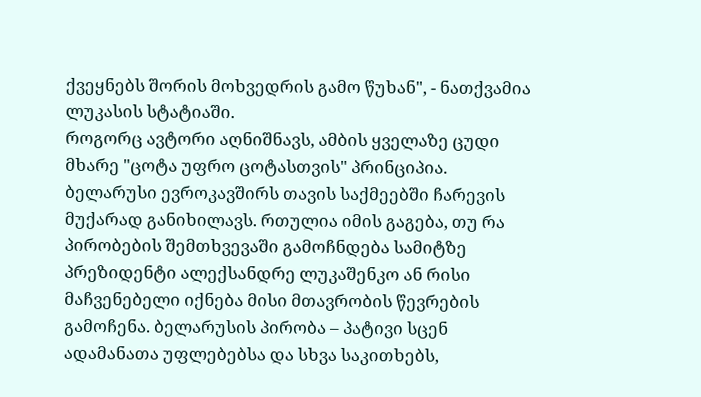ქვეყნებს შორის მოხვედრის გამო წუხან", - ნათქვამია ლუკასის სტატიაში.
როგორც ავტორი აღნიშნავს, ამბის ყველაზე ცუდი მხარე "ცოტა უფრო ცოტასთვის" პრინციპია. ბელარუსი ევროკავშირს თავის საქმეებში ჩარევის მუქარად განიხილავს. რთულია იმის გაგება, თუ რა პირობების შემთხვევაში გამოჩნდება სამიტზე პრეზიდენტი ალექსანდრე ლუკაშენკო ან რისი მაჩვენებელი იქნება მისი მთავრობის წევრების გამოჩენა. ბელარუსის პირობა – პატივი სცენ ადამანათა უფლებებსა და სხვა საკითხებს,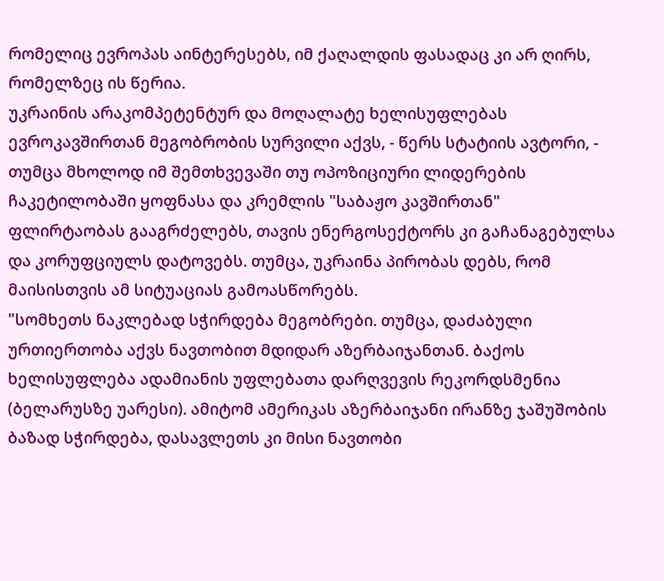რომელიც ევროპას აინტერესებს, იმ ქაღალდის ფასადაც კი არ ღირს, რომელზეც ის წერია.
უკრაინის არაკომპეტენტურ და მოღალატე ხელისუფლებას ევროკავშირთან მეგობრობის სურვილი აქვს, - წერს სტატიის ავტორი, - თუმცა მხოლოდ იმ შემთხვევაში თუ ოპოზიციური ლიდერების ჩაკეტილობაში ყოფნასა და კრემლის "საბაჟო კავშირთან" ფლირტაობას გააგრძელებს, თავის ენერგოსექტორს კი გაჩანაგებულსა და კორუფციულს დატოვებს. თუმცა, უკრაინა პირობას დებს, რომ მაისისთვის ამ სიტუაციას გამოასწორებს.
"სომხეთს ნაკლებად სჭირდება მეგობრები. თუმცა, დაძაბული ურთიერთობა აქვს ნავთობით მდიდარ აზერბაიჯანთან. ბაქოს ხელისუფლება ადამიანის უფლებათა დარღვევის რეკორდსმენია (ბელარუსზე უარესი). ამიტომ ამერიკას აზერბაიჯანი ირანზე ჯაშუშობის ბაზად სჭირდება, დასავლეთს კი მისი ნავთობი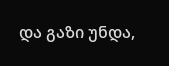და გაზი უნდა,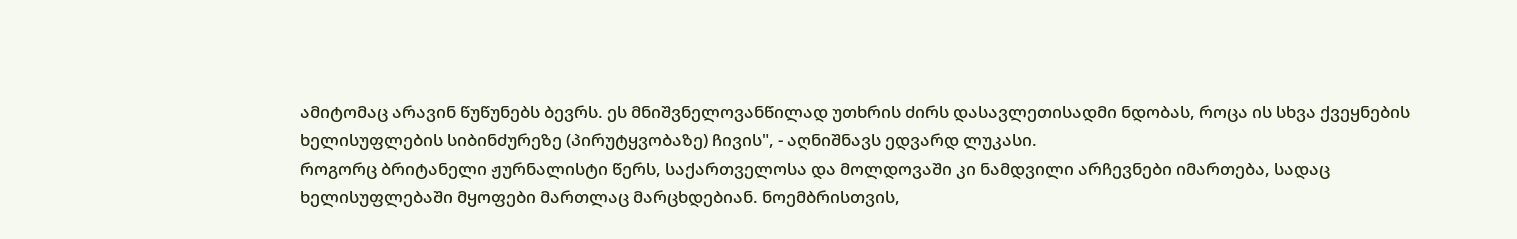ამიტომაც არავინ წუწუნებს ბევრს. ეს მნიშვნელოვანწილად უთხრის ძირს დასავლეთისადმი ნდობას, როცა ის სხვა ქვეყნების ხელისუფლების სიბინძურეზე (პირუტყვობაზე) ჩივის", - აღნიშნავს ედვარდ ლუკასი.
როგორც ბრიტანელი ჟურნალისტი წერს, საქართველოსა და მოლდოვაში კი ნამდვილი არჩევნები იმართება, სადაც ხელისუფლებაში მყოფები მართლაც მარცხდებიან. ნოემბრისთვის,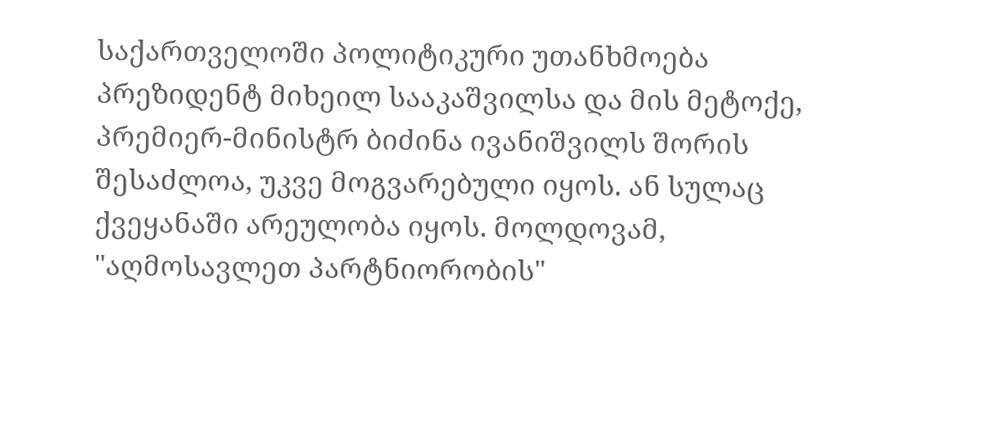საქართველოში პოლიტიკური უთანხმოება პრეზიდენტ მიხეილ სააკაშვილსა და მის მეტოქე, პრემიერ-მინისტრ ბიძინა ივანიშვილს შორის შესაძლოა, უკვე მოგვარებული იყოს. ან სულაც ქვეყანაში არეულობა იყოს. მოლდოვამ, "აღმოსავლეთ პარტნიორობის"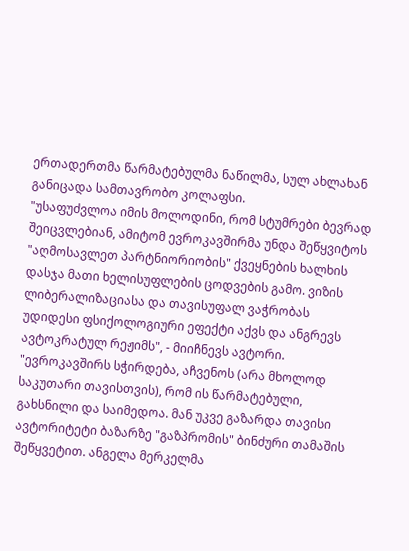ერთადერთმა წარმატებულმა ნაწილმა, სულ ახლახან განიცადა სამთავრობო კოლაფსი.
"უსაფუძვლოა იმის მოლოდინი, რომ სტუმრები ბევრად შეიცვლებიან, ამიტომ ევროკავშირმა უნდა შეწყვიტოს "აღმოსავლეთ პარტნიორიობის" ქვეყნების ხალხის დასჯა მათი ხელისუფლების ცოდვების გამო. ვიზის ლიბერალიზაციასა და თავისუფალ ვაჭრობას უდიდესი ფსიქოლოგიური ეფექტი აქვს და ანგრევს ავტოკრატულ რეჟიმს", - მიიჩნევს ავტორი.
"ევროკავშირს სჭირდება, აჩვენოს (არა მხოლოდ საკუთარი თავისთვის), რომ ის წარმატებული, გახსნილი და საიმედოა. მან უკვე გაზარდა თავისი ავტორიტეტი ბაზარზე "გაზპრომის" ბინძური თამაშის შეწყვეტით. ანგელა მერკელმა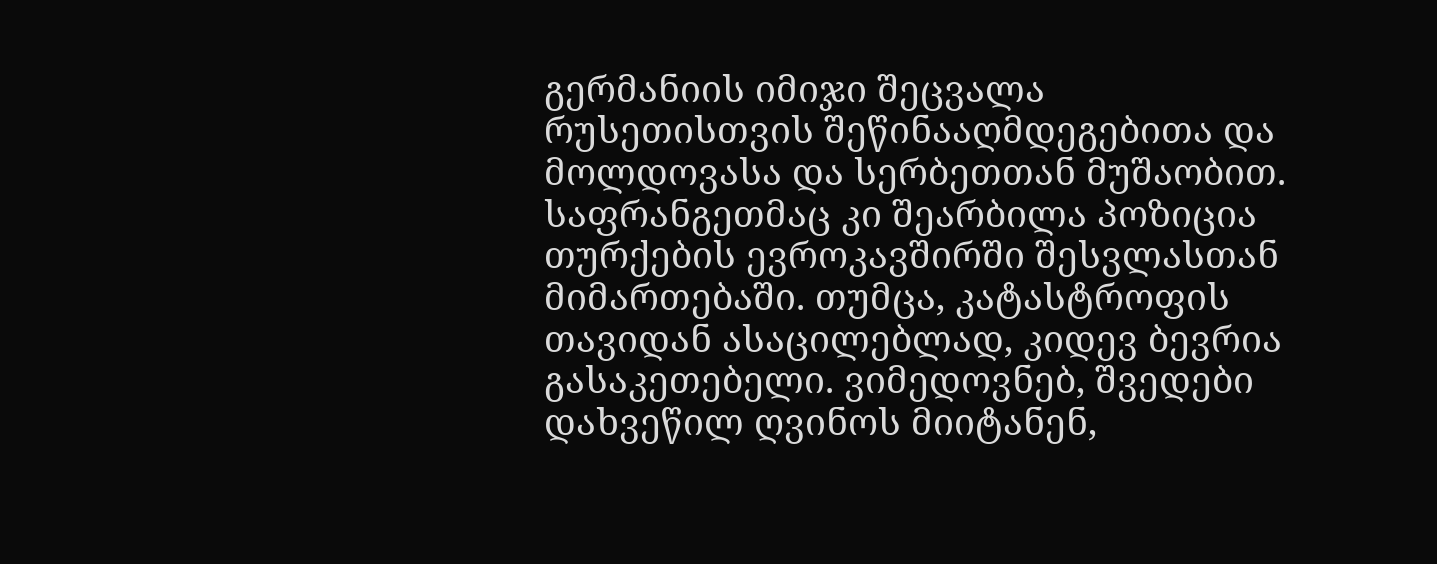გერმანიის იმიჯი შეცვალა რუსეთისთვის შეწინააღმდეგებითა და მოლდოვასა და სერბეთთან მუშაობით. საფრანგეთმაც კი შეარბილა პოზიცია თურქების ევროკავშირში შესვლასთან მიმართებაში. თუმცა, კატასტროფის თავიდან ასაცილებლად, კიდევ ბევრია გასაკეთებელი. ვიმედოვნებ, შვედები დახვეწილ ღვინოს მიიტანენ,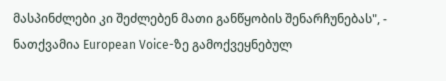მასპინძლები კი შეძლებენ მათი განწყობის შენარჩუნებას", - ნათქვამია European Voice-ზე გამოქვეყნებულ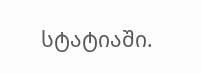სტატიაში.